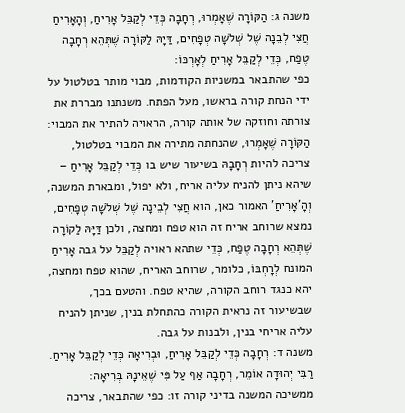משנה ג: הַקּוֹרָה שֶׁאָמְרוּ, רְחָבָה כְּדֵי לְקַבֵּל אָרִיחַ, וְהָאָרִיחַ חֲצִי לְבֵנָה שֶׁל שְׁלֹשָה טְפָחִים, דַּיָהּ לַקּוֹרָה שֶׁתְּהֵא רְחָבָה טֶפַח, כְּדֵי לְקַבֵּל אָרִיחַ לְאָרְכּוֹ:
כפי שהתבאר במשניות הקודמות, מבוי מותר בטלטול על ידי הנחת קורה בראשו, מעל הפתח. משנתנו מבררת את צורתה וחוזקה של אותה קורה, הראויה להתיר את המבוי: הַקּוֹרָה שֶׁאָמְרוּ, שהנחתה מתירה את המבוי בטלטול, צריכה להיות רְחָבָהּ בשיעור שיש בו כְּדֵי לְקַבֵּל אָרִיחַ – שיהא ניתן להניח עליה אריח, ולא יפול, ומבארת המשנה, וְהָ'אָרִיחַ' האמור כאן, הוא חֲצִי לְבֵינָה שֶׁל שְׁלֹשָׁה טְפָחִים, נמצא שרוחב אריח זה הוא טפח ומחצה, ולכן דַּיָּהּ לַקוֹרָה שֶׁתְּהֵא רְחָבָה טֶפַח, כְּדֵי שתהא ראויה לְקַבֵּל על גבה אָרִיחַ המונח לְרָחְבּוֹ, כלומר, שרוחב האריח, שהוא טפח ומחצה, יהא כנגד רוחב הקורה, שהיא טפח. והטעם בכך, שבשיעור זה נראית הקורה כהתחלת בנין, שניתן להניח עליה אריחי בנין, ולבנות על גבה.
משנה ד: רְחָבָה כְּדֵי לְקַבֵּל אָרִיחַ, וּבְרִיאָה כְּדֵי לְקַבֵּל אָרִיחַ. רַבִּי יְהוּדָה אוֹמֵר, רְחָבָה אַף עַל פִּי שֶׁאֵינָהּ בְּרִיאָה:
ממשיכה המשנה בדיני קורה זו: כפי שהתבאר, צריכה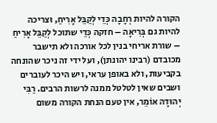הקורה להיות רְחָבָה כְּדֵי לְקַבֵּל אָרִיחַ, וּצריכה להיות גם בְּרִיאָה – חזקה כְּדֵי שתוכל לְקַבֵּל אָרִיחַ – שורת אריחי בנין לכל אורכה ולא תישבר מכובדם (רבינו יהונתן), ועל ידי זה ניכר שהונחה בקביעות, ולא באופן עראי, ויש היכר לעוברים ושבים שאין לטלטל ממנה לרשות הרבים. רַבִּי יְהוּדָה אוֹמֵר, אין טעם הנחת הקורה משום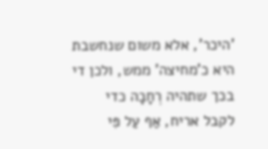'היכר', אלא משום שנחשבת היא כ'מחיצה' ממש, ולכן די בכך שתהיה רְחָבָה כדי לקבל אריח, אַף עַל פִּי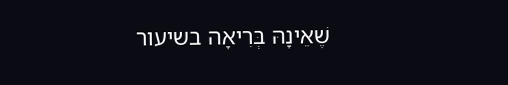שֶׁאֵינָהּ בְּרִיאָה בשיעור